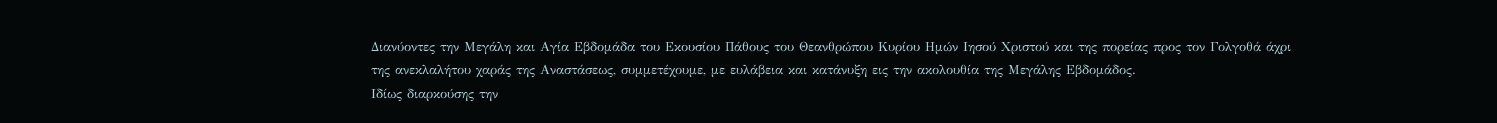Διανύοντες την Μεγάλη και Αγία Εβδομάδα του Εκουσίου Πάθους του Θεανθρώπου Κυρίου Ημών Ιησού Χριστού και της πορείας προς τον Γολγοθά άχρι της ανεκλαλήτου χαράς της Αναστάσεως, συμμετέχουμε, με ευλάβεια και κατάνυξη εις την ακολουθία της Μεγάλης Εβδομάδος.
Ιδίως διαρκούσης την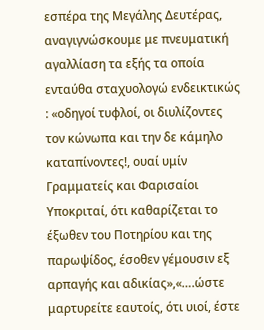εσπέρα της Μεγάλης Δευτέρας, αναγιγνώσκουμε με πνευματική αγαλλίαση τα εξής τα οποία ενταύθα σταχυολογώ ενδεικτικώς : «οδηγοί τυφλοί, οι διυλίζοντες τον κώνωπα και την δε κάμηλο καταπίνοντες!, ουαί υμίν Γραμματείς και Φαρισαίοι Υποκριταί, ότι καθαρίζεται το έξωθεν του Ποτηρίου και της παρωψίδος, έσοθεν γέμουσιν εξ αρπαγής και αδικίας»,«….ώστε μαρτυρείτε εαυτοίς, ότι υιοί, έστε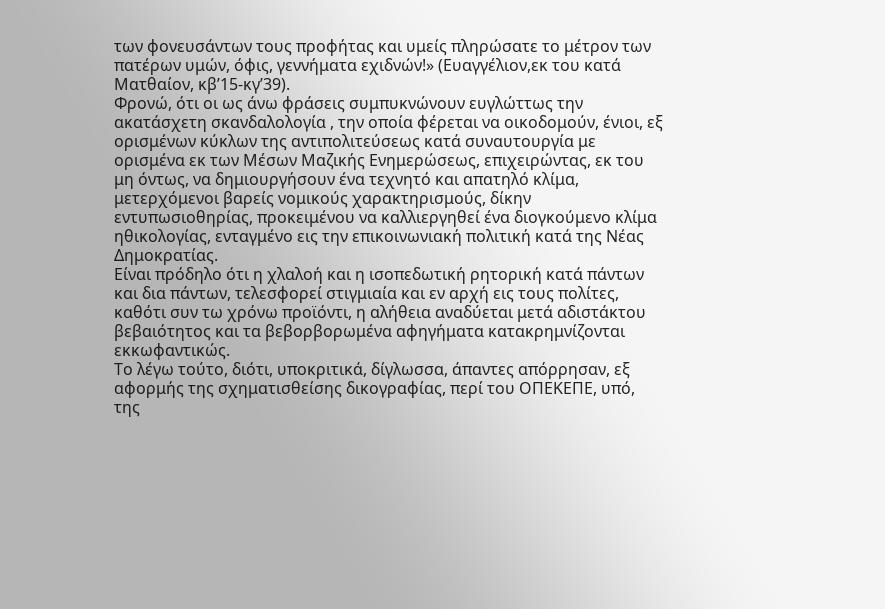των φονευσάντων τους προφήτας και υμείς πληρώσατε το μέτρον των πατέρων υμών, όφις, γεννήματα εχιδνών!» (Ευαγγέλιον,εκ του κατά Ματθαίον, κβ’15-κγ’39).
Φρονώ, ότι οι ως άνω φράσεις συμπυκνώνουν ευγλώττως την ακατάσχετη σκανδαλολογία , την οποία φέρεται να οικοδομούν, ένιοι, εξ ορισμένων κύκλων της αντιπολιτεύσεως κατά συναυτουργία με ορισμένα εκ των Μέσων Μαζικής Ενημερώσεως, επιχειρώντας, εκ του μη όντως, να δημιουργήσουν ένα τεχνητό και απατηλό κλίμα, μετερχόμενοι βαρείς νομικούς χαρακτηρισμούς, δίκην εντυπωσιοθηρίας, προκειμένου να καλλιεργηθεί ένα διογκούμενο κλίμα ηθικολογίας, ενταγμένο εις την επικοινωνιακή πολιτική κατά της Νέας Δημοκρατίας.
Είναι πρόδηλο ότι η χλαλοή και η ισοπεδωτική ρητορική κατά πάντων και δια πάντων, τελεσφορεί στιγμιαία και εν αρχή εις τους πολίτες, καθότι συν τω χρόνω προϊόντι, η αλήθεια αναδύεται μετά αδιστάκτου βεβαιότητος και τα βεβορβορωμένα αφηγήματα κατακρημνίζονται εκκωφαντικώς.
Το λέγω τούτο, διότι, υποκριτικά, δίγλωσσα, άπαντες απόρρησαν, εξ αφορμής της σχηματισθείσης δικογραφίας, περί του ΟΠΕΚΕΠΕ, υπό, της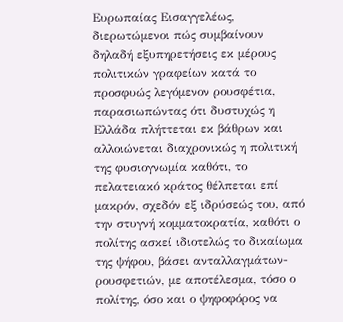Ευρωπαίας Εισαγγελέως, διερωτώμενοι πώς συμβαίνουν δηλαδή εξυπηρετήσεις εκ μέρους πολιτικών γραφείων κατά το προσφυώς λεγόμενον ρουσφέτια, παρασιωπώντας ότι δυστυχώς η Ελλάδα πλήττεται εκ βάθρων και αλλοιώνεται διαχρονικώς η πολιτική της φυσιογνωμία καθότι, το πελατειακό κράτος θέλπεται επί μακρόν, σχεδόν εξ ιδρύσεώς του, από την στυγνή κομματοκρατία, καθότι ο πολίτης ασκεί ιδιοτελώς το δικαίωμα της ψήφου, βάσει ανταλλαγμάτων-ρουσφετιών, με αποτέλεσμα, τόσο ο πολίτης, όσο και ο ψηφοφόρος να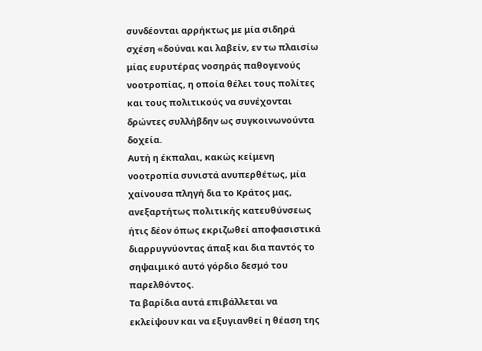συνδέονται αρρήκτως με μία σιδηρά σχέση «δούναι και λαβείν, εν τω πλαισίω μίας ευρυτέρας νοσηράς παθογενούς νοοτροπίας, η οποία θέλει τους πολίτες και τους πολιτικούς να συνέχονται δρώντες συλλήβδην ως συγκοινωνούντα δοχεία.
Αυτή η έκπαλαι, κακώς κείμενη νοοτροπία συνιστά ανυπερθέτως, μία χαίνουσα πληγή δια το Κράτος μας, ανεξαρτήτως πολιτικής κατευθύνσεως ήτις δέον όπως εκριζωθεί αποφασιστικά διαρρυγνύοντας άπαξ και δια παντός το σηψαιμικό αυτό γόρδιο δεσμό του παρελθόντος.
Τα βαρίδια αυτά επιβάλλεται να εκλείψουν και να εξυγιανθεί η θέαση της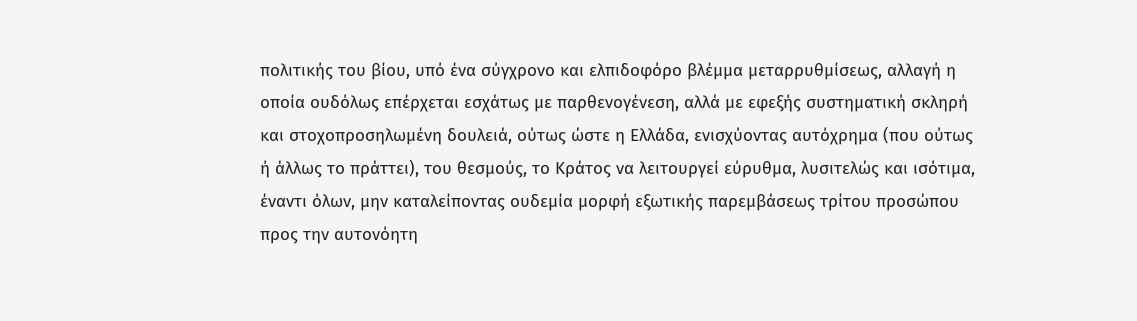πολιτικής του βίου, υπό ένα σύγχρονο και ελπιδοφόρο βλέμμα μεταρρυθμίσεως, αλλαγή η οποία ουδόλως επέρχεται εσχάτως με παρθενογένεση, αλλά με εφεξής συστηματική σκληρή και στοχοπροσηλωμένη δουλειά, ούτως ώστε η Ελλάδα, ενισχύοντας αυτόχρημα (που ούτως ή άλλως το πράττει), του θεσμούς, το Κράτος να λειτουργεί εύρυθμα, λυσιτελώς και ισότιμα, έναντι όλων, μην καταλείποντας ουδεμία μορφή εξωτικής παρεμβάσεως τρίτου προσώπου προς την αυτονόητη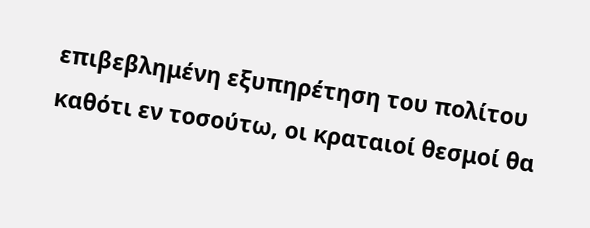επιβεβλημένη εξυπηρέτηση του πολίτου καθότι εν τοσούτω, οι κραταιοί θεσμοί θα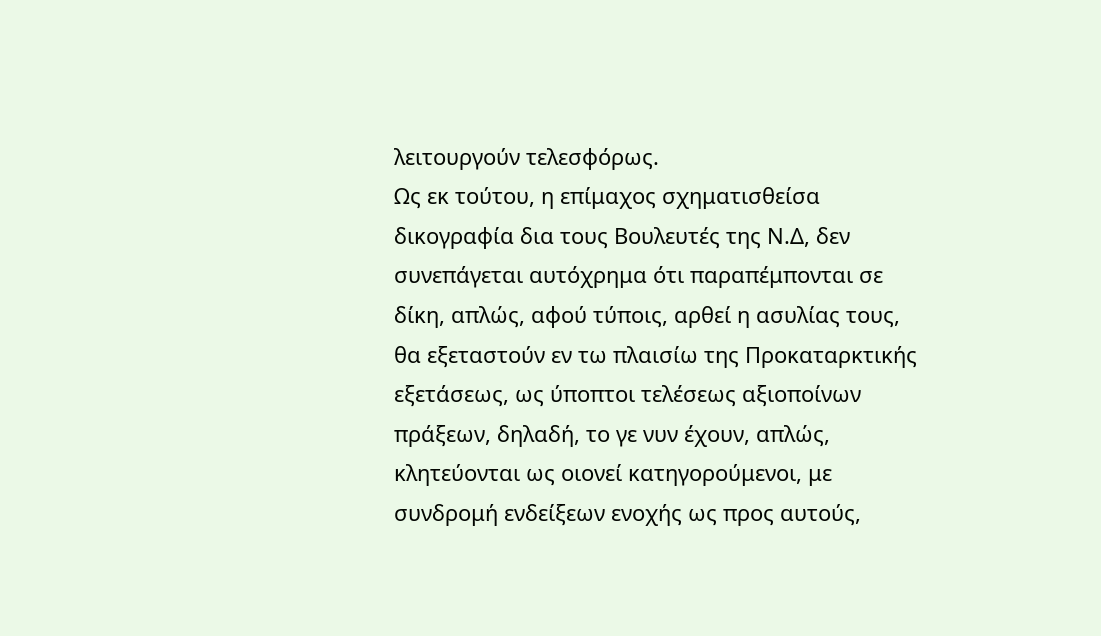λειτουργούν τελεσφόρως.
Ως εκ τούτου, η επίμαχος σχηματισθείσα δικογραφία δια τους Βουλευτές της Ν.Δ, δεν συνεπάγεται αυτόχρημα ότι παραπέμπονται σε δίκη, απλώς, αφού τύποις, αρθεί η ασυλίας τους, θα εξεταστούν εν τω πλαισίω της Προκαταρκτικής εξετάσεως, ως ύποπτοι τελέσεως αξιοποίνων πράξεων, δηλαδή, το γε νυν έχουν, απλώς, κλητεύονται ως οιονεί κατηγορούμενοι, με συνδρομή ενδείξεων ενοχής ως προς αυτούς,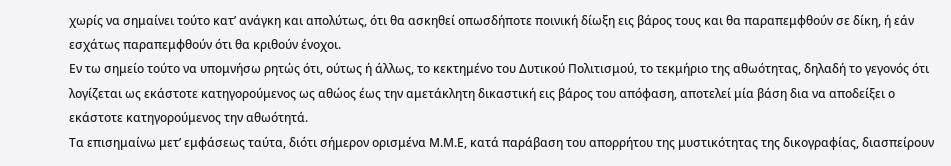χωρίς να σημαίνει τούτο κατ’ ανάγκη και απολύτως, ότι θα ασκηθεί οπωσδήποτε ποινική δίωξη εις βάρος τους και θα παραπεμφθούν σε δίκη, ή εάν εσχάτως παραπεμφθούν ότι θα κριθούν ένοχοι.
Εν τω σημείο τούτο να υπομνήσω ρητώς ότι, ούτως ή άλλως, το κεκτημένο του Δυτικού Πολιτισμού, το τεκμήριο της αθωότητας, δηλαδή το γεγονός ότι λογίζεται ως εκάστοτε κατηγορούμενος ως αθώος έως την αμετάκλητη δικαστική εις βάρος του απόφαση, αποτελεί μία βάση δια να αποδείξει ο εκάστοτε κατηγορούμενος την αθωότητά.
Τα επισημαίνω μετ’ εμφάσεως ταύτα, διότι σήμερον ορισμένα Μ.Μ.Ε, κατά παράβαση του απορρήτου της μυστικότητας της δικογραφίας, διασπείρουν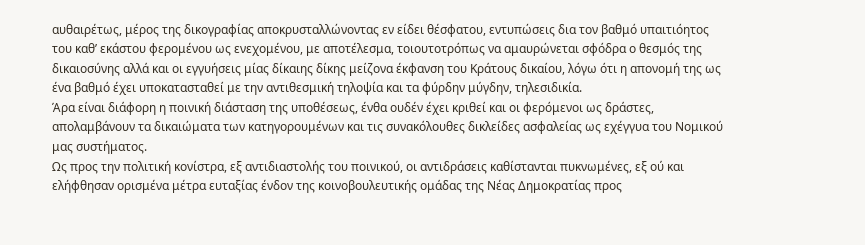αυθαιρέτως, μέρος της δικογραφίας αποκρυσταλλώνοντας εν είδει θέσφατου, εντυπώσεις δια τον βαθμό υπαιτιόητος του καθ’ εκάστου φερομένου ως ενεχομένου, με αποτέλεσμα, τοιουτοτρόπως να αμαυρώνεται σφόδρα ο θεσμός της δικαιοσύνης αλλά και οι εγγυήσεις μίας δίκαιης δίκης μείζονα έκφανση του Κράτους δικαίου, λόγω ότι η απονομή της ως ένα βαθμό έχει υποκατασταθεί με την αντιθεσμική τηλοψία και τα φύρδην μύγδην, τηλεσιδικία.
Άρα είναι διάφορη η ποινική διάσταση της υποθέσεως, ένθα ουδέν έχει κριθεί και οι φερόμενοι ως δράστες, απολαμβάνουν τα δικαιώματα των κατηγορουμένων και τις συνακόλουθες δικλείδες ασφαλείας ως εχέγγυα του Νομικού μας συστήματος.
Ως προς την πολιτική κονίστρα, εξ αντιδιαστολής του ποινικού, οι αντιδράσεις καθίστανται πυκνωμένες, εξ ού και ελήφθησαν ορισμένα μέτρα ευταξίας ένδον της κοινοβουλευτικής ομάδας της Νέας Δημοκρατίας προς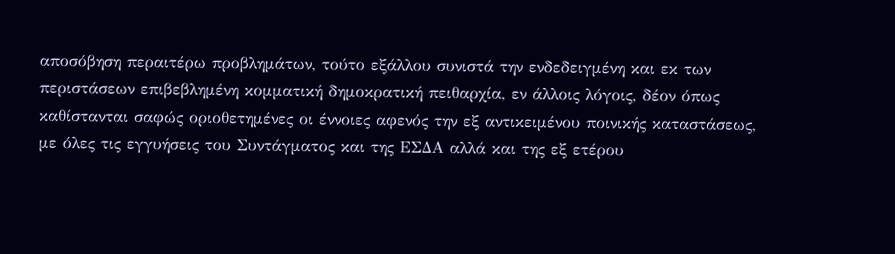αποσόβηση περαιτέρω προβλημάτων, τούτο εξάλλου συνιστά την ενδεδειγμένη και εκ των περιστάσεων επιβεβλημένη κομματική δημοκρατική πειθαρχία, εν άλλοις λόγοις, δέον όπως καθίστανται σαφώς οριοθετημένες οι έννοιες αφενός την εξ αντικειμένου ποινικής καταστάσεως, με όλες τις εγγυήσεις του Συντάγματος και της ΕΣΔΑ αλλά και της εξ ετέρου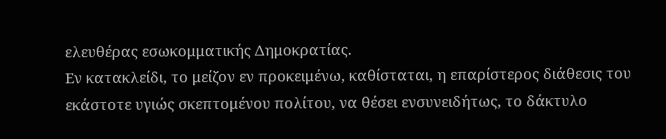ελευθέρας εσωκομματικής Δημοκρατίας.
Εν κατακλείδι, το μείζον εν προκειμένω, καθίσταται, η επαρίστερος διάθεσις του εκάστοτε υγιώς σκεπτομένου πολίτου, να θέσει ενσυνειδήτως, το δάκτυλο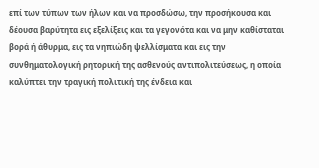επί των τύπων των ήλων και να προσδώσω, την προσήκουσα και δέουσα βαρύτητα εις εξελίξεις και τα γεγονότα και να μην καθίσταται βορά ή άθυρμα, εις τα νηπιώδη ψελλίσματα και εις την συνθηματολογική ρητορική της ασθενούς αντιπολιτεύσεως, η οποία καλύπτει την τραγική πολιτική της ένδεια και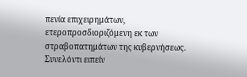πενία επιχειρημάτων, ετεροπροσδιοριζόμενη εκ των στραβοπατημάτων της κυβερνήσεως.
Συνελόντι ειπείν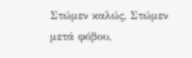Στώμεν καλώς, Στώμεν μετά φόβου,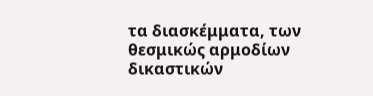τα διασκέμματα, των θεσμικώς αρμοδίων δικαστικών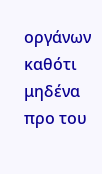οργάνων καθότι μηδένα προ του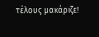τέλους μακάριζε!